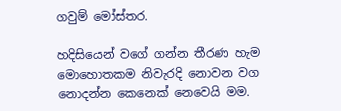ගවුම් මෝස්තර.

හදිසියෙන් වගේ ගන්න තීරණ හැම මොහොතකම නිවැරදි නොවන වග නොදන්න කෙනෙක් නෙවෙයි මම.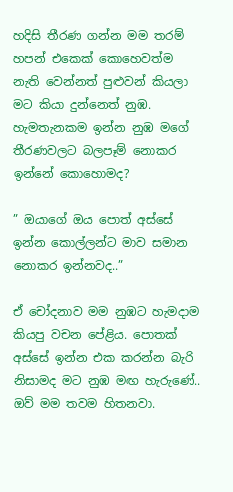හදිසි තීරණ ගන්න මම තරම් හපන් එකෙක් කොහෙවත්ම නැති වෙන්නත් පුළුවන් කියලා මට කියා දුන්නෙත් නුඹ. හැමතැනකම ඉන්න නුඹ මගේ තීරණවලට බලපෑම් නොකර ඉන්නේ කොහොමද?

” ඔයාගේ ඔය පොත් අස්සේ ඉන්න කොල්ලන්ට මාව සමාන නොකර ඉන්නවද..”

ඒ චෝදනාව මම නුඹට හැමදාම කියපු වචන පේළිය. පොතක් අස්සේ ඉන්න එක කරන්න බැරි නිසාමද මට නුඹ මඟ හැරුණේ.. ඔව් මම තවම හිතනවා.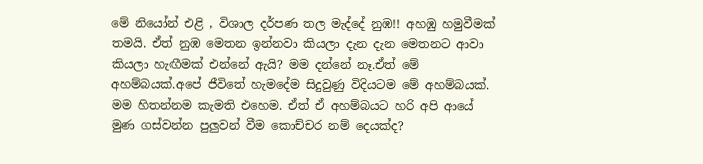මේ නියෝන් එළි , විශාල දර්පණ තල මැද්දේ නුඹ!! අහඹු හමුවීමක් තමයි. ඒත් නුඹ මෙතන ඉන්නවා කියලා දැන දැන මෙතනට ආවා කියලා හැඟීමක් එන්නේ ඇයි? මම දන්නේ නෑ.ඒත් මේ අහම්බයක්.අපේ ජීවිතේ හැමදේම සිදුවුණු විදියටම මේ අහම්බයක්. මම හිතන්නම කැමති එහෙම. ඒත් ඒ අහම්බයට හරි අපි ආයේ මුණ ගස්වන්න පුලුවන් වීම කොච්චර නම් දෙයක්ද?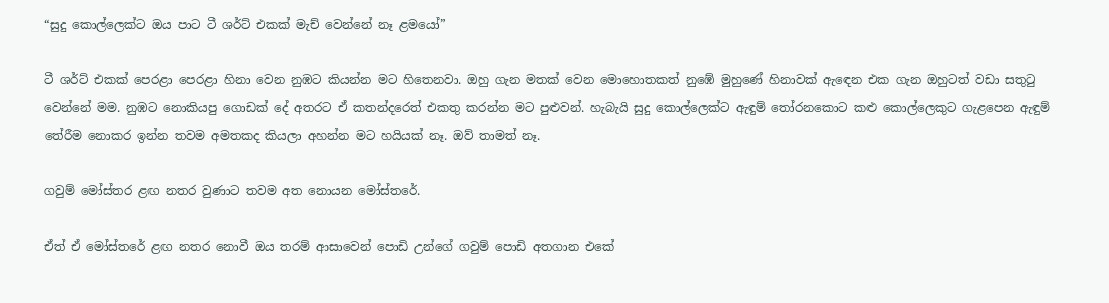“සුදු කොල්ලෙක්ට ඔය පාට ටී ශර්ට් එකක් මැච් වෙන්නේ නෑ ළමයෝ”

ටී ශර්ට් එකක් පෙරළා පෙරළා හිනා වෙන නුඹට කියන්න මට හිතෙනවා. ඔහු ගැන මතක් වෙන මොහොතකත් නුඹේ මුහුණේ හිනාවක් ඇඳෙන එක ගැන ඔහුටත් වඩා සතුටු වෙන්නේ මම. නුඹට නොකියපු ගොඩක් දේ අතරට ඒ කතන්දරෙත් එකතු කරන්න මට පුළුවන්. හැබැයි සුදු කොල්ලෙක්ට ඇඳුම් තෝරනකොට කළු කොල්ලෙකුට ගැළපෙන ඇඳුම් තේරීම නොකර ඉන්න තවම අමතකද කියලා අහන්න මට හයියක් නෑ. ඔව් තාමත් නෑ.

ගවුම් මෝස්තර ළඟ නතර වුණාට තවම අත නොයන මෝස්තරේ.

ඒත් ඒ මෝස්තරේ ළඟ නතර නොවී ඔය තරම් ආසාවෙන් පොඩි උන්ගේ ගවුම් පොඩි අතගාන එකේ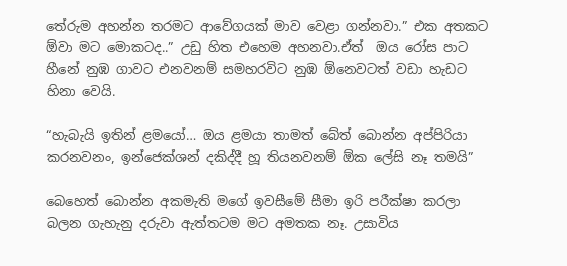තේරුම අහන්න තරමට ආවේගයක් මාව වෙළා ගන්නවා.” එක අතකට ඕවා මට මොකටද..” උඩු හිත එහෙම අහනවා.ඒත්  ඔය රෝස පාට හීනේ නුඹ ගාවට එනවනම් සමහරවිට නුඹ ඕනෙවටත් වඩා හැඩට හිනා වෙයි.

“හැබැයි ඉතින් ළමයෝ… ඔය ළමයා තාමත් බේත් බොන්න අප්පිරියා කරනවනං, ඉන්ජෙක්ශන් දකිද්දී හූ තියනවනම් ඕක ලේසි නෑ තමයි”

බෙහෙත් බොන්න අකමැති මගේ ඉවසීමේ සීමා ඉරි පරීක්ෂා කරලා බලන ගැහැනු දරුවා ඇත්තටම මට අමතක නෑ. උසාවිය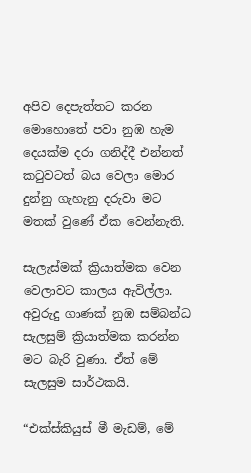අපිව දෙපැත්තට කරන මොහොතේ පවා නුඹ හැම දෙයක්ම දරා ගනිද්දී එන්නත් කටුවටත් බය වෙලා මොර දුන්නු ගැහැනු දරුවා මට මතක් වුණේ ඒක වෙන්නැති.

සැලැස්මක් ක්‍රියාත්මක වෙන වෙලාවට කාලය ඇවිල්ලා. අවුරුදු ගාණක් නුඹ සම්බන්ධ සැලසුම් ක්‍රියාත්මක කරන්න මට බැරි වුණා. ඒත් මේ සැලසුම සාර්ථකයි.

“එක්ස්කියුස් මී මැඩම්, මේ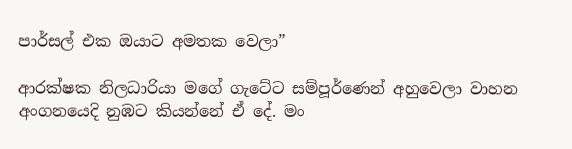පාර්සල් එක ඔයාට අමතක වෙලා”

ආරක්ෂක නිලධාරියා මගේ ගැටේට සම්පූර්ණෙන් අහුවෙලා වාහන අංගනයෙදි නුඹට කියන්නේ ඒ දේ. මං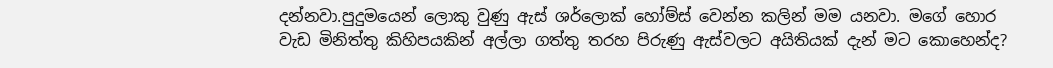දන්නවා.පුදුමයෙන් ලොකු වුණු ඇස් ශර්ලොක් හෝම්ස් වෙන්න කලින් මම යනවා. මගේ හොර වැඩ මිනිත්තු කිහිපයකින් අල්ලා ගත්තු තරහ පිරුණු ඇස්වලට අයිතියක් දැන් මට කොහෙන්ද?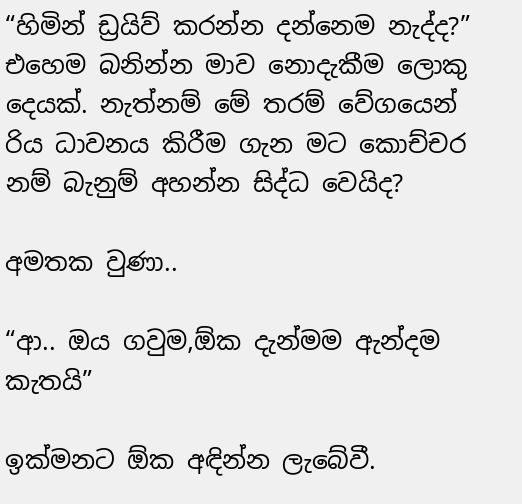“හිමින් ඩ්‍රයිව් කරන්න දන්නෙම නැද්ද?”  එහෙම බනින්න මාව නොදැකීම ලොකු දෙයක්. නැත්නම් මේ තරම් වේගයෙන් රිය ධාවනය කිරීම ගැන මට කොච්චර නම් බැනුම් අහන්න සිද්ධ වෙයිද?

අමතක වුණා..

“ආ.. ඔය ගවුම,ඕක දැන්මම ඇන්දම කැතයි”

ඉක්මනට ඕක අඳින්න ලැබේවී.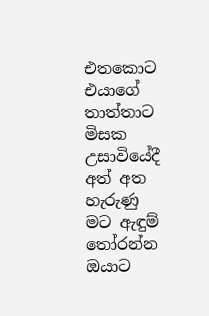එතකොට එයාගේ තාත්තාට මිසක උසාවියේදී අත් අත හැරුණු මට ඇඳුම් තෝරන්න ඔයාට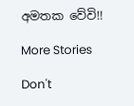අමතක වේවි!!

More Stories

Don't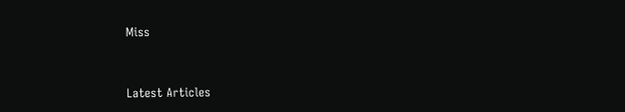Miss


Latest Articles